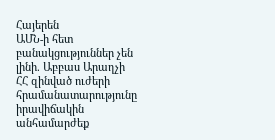Հայերեն
ԱՄՆ-ի հետ բանակցություններ չեն լինի. Աբբաս Արաղչի ՀՀ զինված ուժերի հրամանատարությունը իրավիճակին անհամարժեք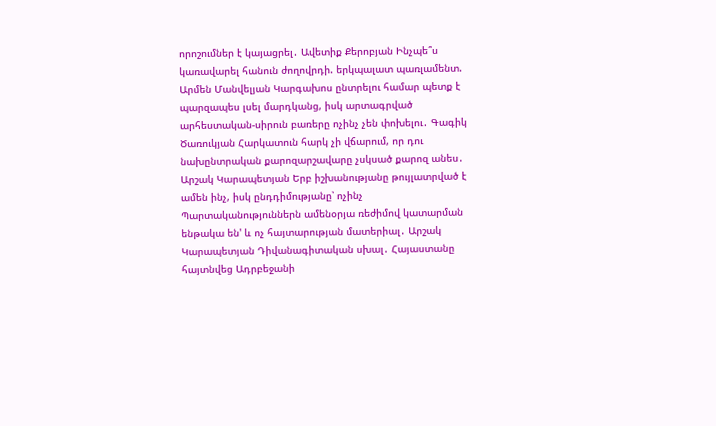որոշումներ է կայացրել․ Ավետիք Քերոբյան Ինչպե՞ս կառավարել հանուն ժողովրդի. երկպալատ պառլամենտ. Արմեն Մանվելյան Կարգախոս ընտրելու համար պետք է պարզապես լսել մարդկանց, իսկ արտագրված արհեստական-սիրուն բառերը ոչինչ չեն փոխելու․ Գագիկ Ծառուկյան Հարկատուն հարկ չի վճարում, որ դու նախընտրական քարոզարշավարը չսկսած քարոզ անես․ Արշակ Կարապետյան Երբ իշխանությանը թույլատրված է ամեն ինչ, իսկ ընդդիմությանը՝ ոչինչ Պարտականություններն ամենօրյա ռեժիմով կատարման ենթակա են' և ոչ հայտարության մատերիալ․ Արշակ Կարապետյան Դիվանագիտական սխալ․ Հայաստանը հայտնվեց Ադրբեջանի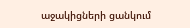աջակիցների ցանկում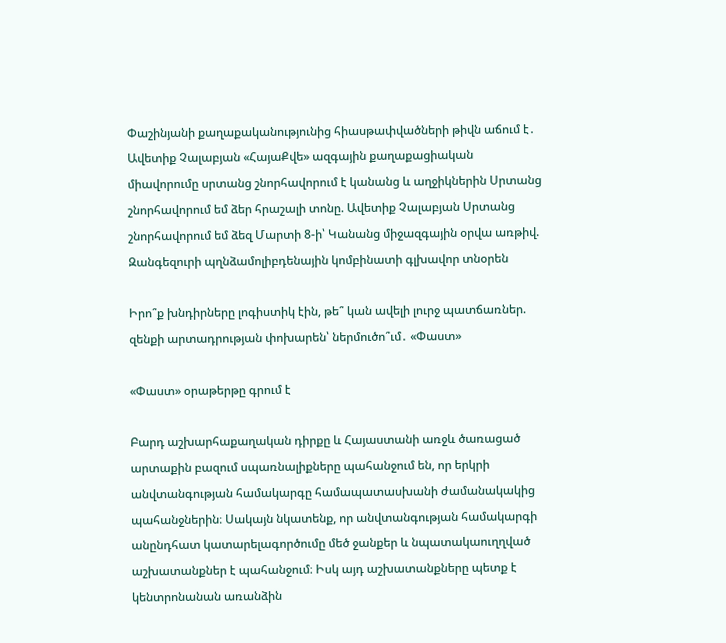Փաշինյանի քաղաքականությունից հիասթափվածների թիվն աճում է․ Ավետիք Չալաբյան «ՀայաՔվե» ազգային քաղաքացիական միավորումը սրտանց շնորհավորում է կանանց և աղջիկներին Սրտանց շնորհավորում եմ ձեր հրաշալի տոնը. Ավետիք Չալաբյան Սրտանց շնորհավորում եմ ձեզ Մարտի 8-ի՝ Կանանց միջազգային օրվա առթիվ. Զանգեզուրի պղնձամոլիբդենային կոմբինատի գլխավոր տնօրեն

Իրո՞ք խնդիրները լոգիստիկ էին, թե՞ կան ավելի լուրջ պատճառներ. զենքի արտադրության փոխարեն՝ ներմուծո՞ւմ․ «Փաստ»

«Փաստ» օրաթերթը գրում է

Բարդ աշխարհաքաղական դիրքը և Հայաստանի առջև ծառացած արտաքին բազում սպառնալիքները պահանջում են, որ երկրի անվտանգության համակարգը համապատասխանի ժամանակակից պահանջներին։ Սակայն նկատենք, որ անվտանգության համակարգի անընդհատ կատարելագործումը մեծ ջանքեր և նպատակաուղղված աշխատանքներ է պահանջում։ Իսկ այդ աշխատանքները պետք է կենտրոնանան առանձին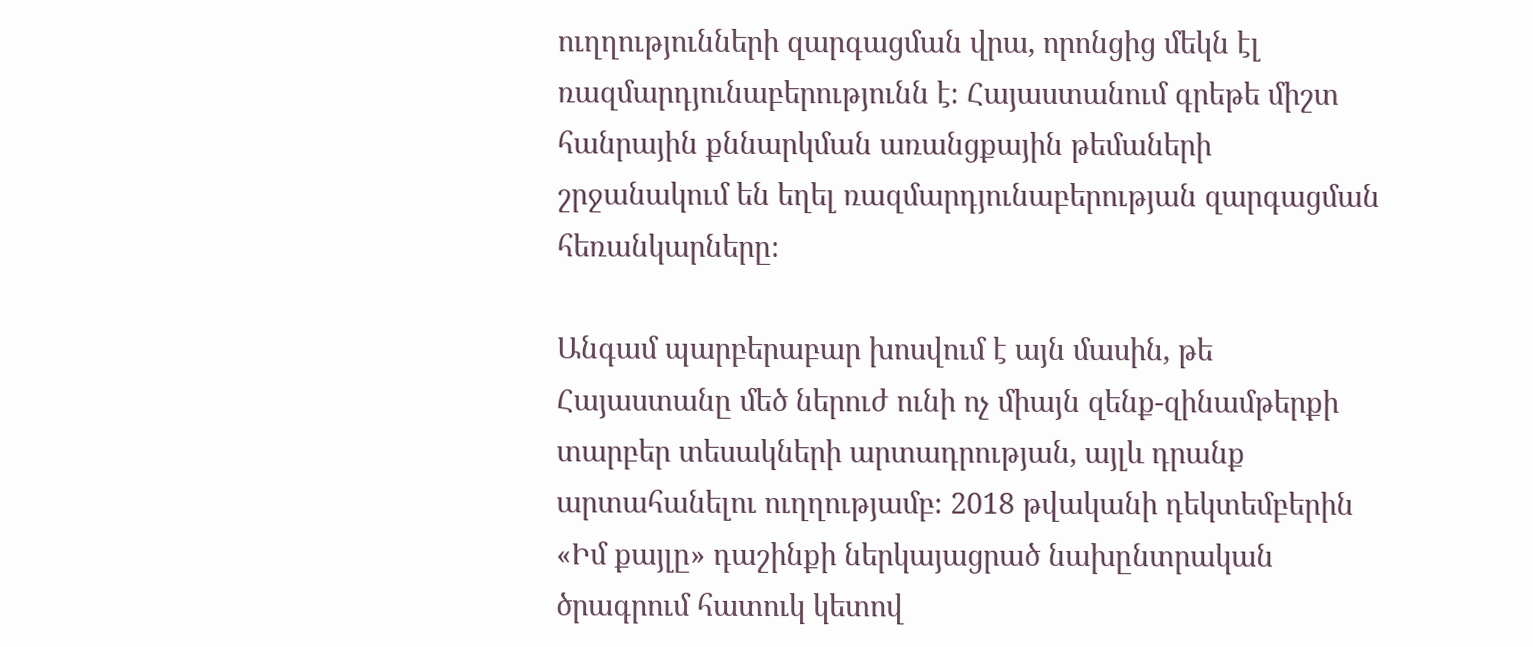ուղղությունների զարգացման վրա, որոնցից մեկն էլ ռազմարդյունաբերությունն է։ Հայաստանում գրեթե միշտ հանրային քննարկման առանցքային թեմաների շրջանակում են եղել ռազմարդյունաբերության զարգացման հեռանկարները։

Անգամ պարբերաբար խոսվում է այն մասին, թե Հայաստանը մեծ ներուժ ունի ոչ միայն զենք-զինամթերքի տարբեր տեսակների արտադրության, այլև դրանք արտահանելու ուղղությամբ։ 2018 թվականի դեկտեմբերին «Իմ քայլը» դաշինքի ներկայացրած նախընտրական ծրագրում հատուկ կետով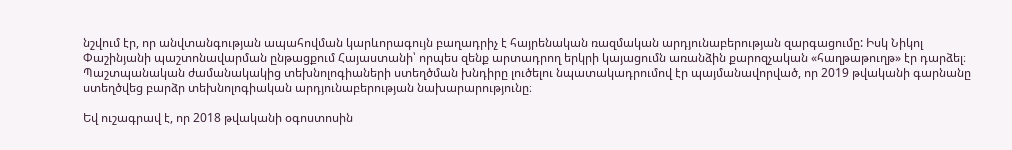նշվում էր, որ անվտանգության ապահովման կարևորագույն բաղադրիչ է հայրենական ռազմական արդյունաբերության զարգացումը: Իսկ Նիկոլ Փաշինյանի պաշտոնավարման ընթացքում Հայաստանի՝ որպես զենք արտադրող երկրի կայացումն առանձին քարոզչական «հաղթաթուղթ» էր դարձել։ Պաշտպանական ժամանակակից տեխնոլոգիաների ստեղծման խնդիրը լուծելու նպատակադրումով էր պայմանավորված, որ 2019 թվականի գարնանը ստեղծվեց բարձր տեխնոլոգիական արդյունաբերության նախարարությունը։

Եվ ուշագրավ է, որ 2018 թվականի օգոստոսին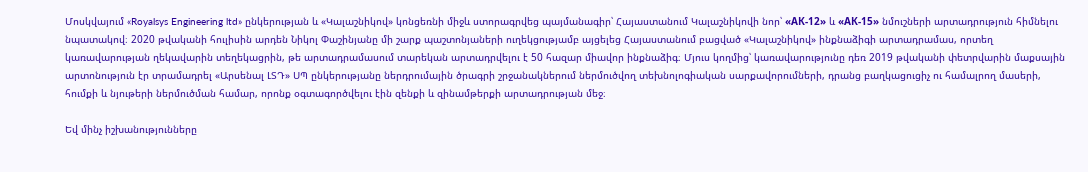Մոսկվայում «Royalsys Engineering ltd» ընկերության և «Կալաշնիկով» կոնցեռնի միջև ստորագրվեց պայմանագիր՝ Հայաստանում Կալաշնիկովի նոր՝ «АК-12» և «АК-15» նմուշների արտադրություն հիմնելու նպատակով։ 2020 թվականի հուլիսին արդեն Նիկոլ Փաշինյանը մի շարք պաշտոնյաների ուղեկցությամբ այցելեց Հայաստանում բացված «Կալաշնիկով» ինքնաձիգի արտադրամաս, որտեղ կառավարության ղեկավարին տեղեկացրին, թե արտադրամասում տարեկան արտադրվելու է 50 հազար միավոր ինքնաձիգ։ Մյուս կողմից՝ կառավարությունը դեռ 2019 թվականի փետրվարին մաքսային արտոնություն էր տրամադրել «Արսենալ ԼՏԴ» ՍՊ ընկերությանը ներդրումային ծրագրի շրջանակներում ներմուծվող տեխնոլոգիական սարքավորումների, դրանց բաղկացուցիչ ու համալրող մասերի, հումքի և նյութերի ներմուծման համար, որոնք օգտագործվելու էին զենքի և զինամթերքի արտադրության մեջ։

Եվ մինչ իշխանությունները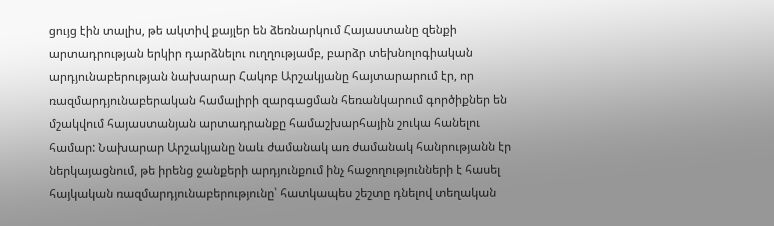ցույց էին տալիս, թե ակտիվ քայլեր են ձեռնարկում Հայաստանը զենքի արտադրության երկիր դարձնելու ուղղությամբ, բարձր տեխնոլոգիական արդյունաբերության նախարար Հակոբ Արշակյանը հայտարարում էր, որ ռազմարդյունաբերական համալիրի զարգացման հեռանկարում գործիքներ են մշակվում հայաստանյան արտադրանքը համաշխարհային շուկա հանելու համար: Նախարար Արշակյանը նաև ժամանակ առ ժամանակ հանրությանն էր ներկայացնում, թե իրենց ջանքերի արդյունքում ինչ հաջողությունների է հասել հայկական ռազմարդյունաբերությունը՝ հատկապես շեշտը դնելով տեղական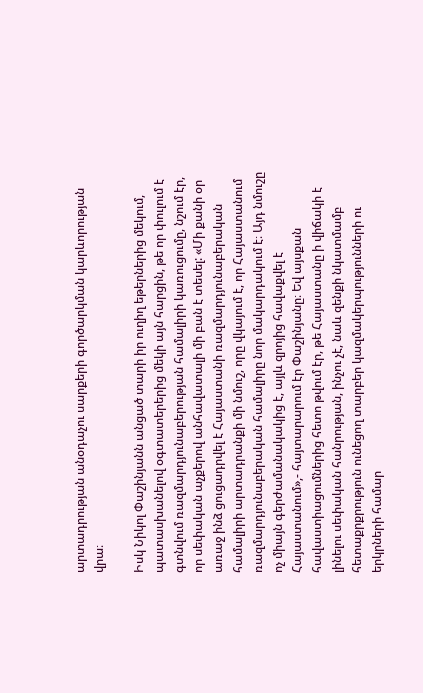արտադրության անօդաչու սարքերի գործարկման կարևորության վրա։

Իսկ Նիկոլ Փաշինյանն անցած տարի իր ուղիղ եթերներից մեկում, պատասխանելով օգտատերերից մեկի այն հարցին, թե որ փուլում է գտնվում ռազմարդյունաբերության համալիրի կառուցումը, նշում էր, որ սեփական աչքերով անհավատալի մի բան է տեսել: «Մի քանի օր առաջ ինձ ցուցադրվել է Հայաստանի ռազմարդյունաբերական համալիրի արտադրանքի մի նմուշ, որը վկայում է, որ Հայաստանում ռազմարդյունաբերական համալիրը նոր մակարդակում է։ Այդ նմուշը ոչ միայն գերժամանակակից է, այլև զրոյից հավաքվել է Հայաստանում»,- հայտարարում էր Փաշինյանը։ Եվ այսքան հավաստիացումներից հետո թվում էր, թե Հայաստանը ի վիճակի է լինելու սեփական հանրության, ինչու չէ, նաև զենքի նկատմամբ հետաքրքրություն ունեցող տարբեր կազմակերպությունների ու երկրների համար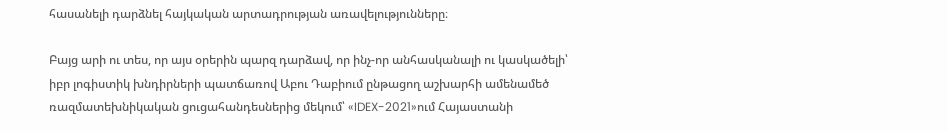հասանելի դարձնել հայկական արտադրության առավելությունները։

Բայց արի ու տես, որ այս օրերին պարզ դարձավ, որ ինչ-որ անհասկանալի ու կասկածելի՝ իբր լոգիստիկ խնդիրների պատճառով Աբու Դաբիում ընթացող աշխարհի ամենամեծ ռազմատեխնիկական ցուցահանդեսներից մեկում՝ «IDEX-2021»ում Հայաստանի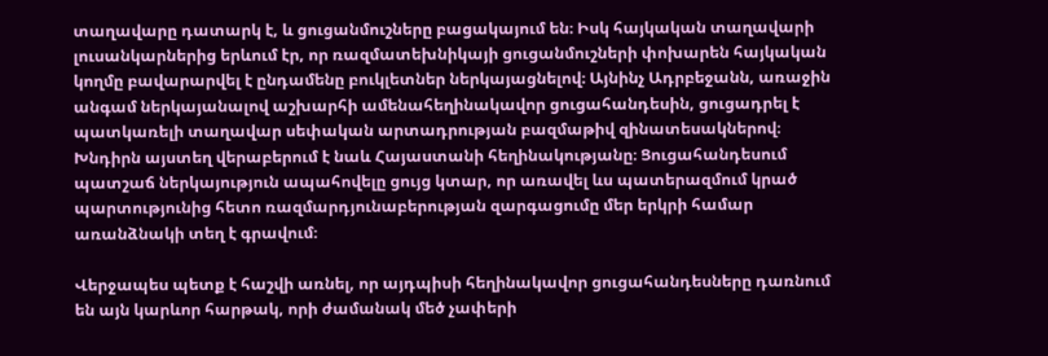տաղավարը դատարկ է, և ցուցանմուշները բացակայում են։ Իսկ հայկական տաղավարի լուսանկարներից երևում էր, որ ռազմատեխնիկայի ցուցանմուշների փոխարեն հայկական կողմը բավարարվել է ընդամենը բուկլետներ ներկայացնելով։ Այնինչ Ադրբեջանն, առաջին անգամ ներկայանալով աշխարհի ամենահեղինակավոր ցուցահանդեսին, ցուցադրել է պատկառելի տաղավար սեփական արտադրության բազմաթիվ զինատեսակներով։ Խնդիրն այստեղ վերաբերում է նաև Հայաստանի հեղինակությանը։ Ցուցահանդեսում պատշաճ ներկայություն ապահովելը ցույց կտար, որ առավել ևս պատերազմում կրած պարտությունից հետո ռազմարդյունաբերության զարգացումը մեր երկրի համար առանձնակի տեղ է գրավում։

Վերջապես պետք է հաշվի առնել, որ այդպիսի հեղինակավոր ցուցահանդեսները դառնում են այն կարևոր հարթակ, որի ժամանակ մեծ չափերի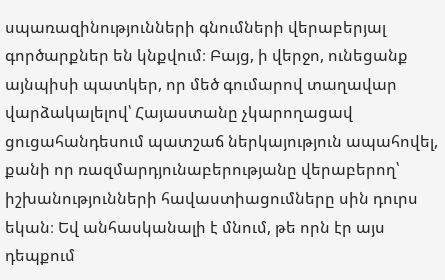սպառազինությունների գնումների վերաբերյալ գործարքներ են կնքվում։ Բայց, ի վերջո, ունեցանք այնպիսի պատկեր, որ մեծ գումարով տաղավար վարձակալելով՝ Հայաստանը չկարողացավ ցուցահանդեսում պատշաճ ներկայություն ապահովել, քանի որ ռազմարդյունաբերությանը վերաբերող՝ իշխանությունների հավաստիացումները սին դուրս եկան։ Եվ անհասկանալի է մնում, թե որն էր այս դեպքում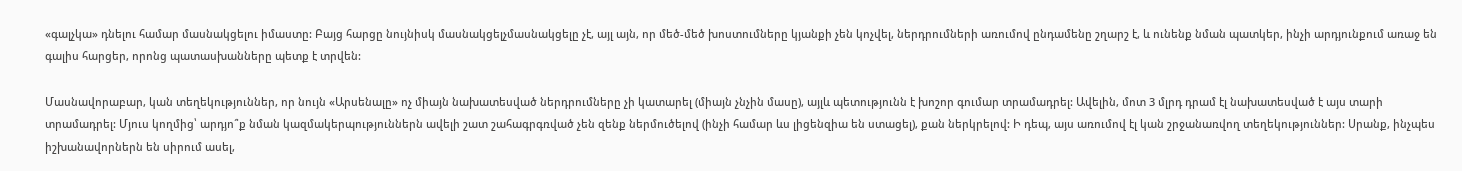«գալչկա» դնելու համար մասնակցելու իմաստը: Բայց հարցը նույնիսկ մասնակցելչմասնակցելը չէ, այլ այն, որ մեծ-մեծ խոստումները կյանքի չեն կոչվել, ներդրումների առումով ընդամենը շղարշ է, և ունենք նման պատկեր, ինչի արդյունքում առաջ են գալիս հարցեր, որոնց պատասխանները պետք է տրվեն:

Մասնավորաբար, կան տեղեկություններ, որ նույն «Արսենալը» ոչ միայն նախատեսված ներդրումները չի կատարել (միայն չնչին մասը), այլև պետությունն է խոշոր գումար տրամադրել: Ավելին, մոտ 3 մլրդ դրամ էլ նախատեսված է այս տարի տրամադրել: Մյուս կողմից՝ արդյո՞ք նման կազմակերպություններն ավելի շատ շահագրգռված չեն զենք ներմուծելով (ինչի համար ևս լիցենզիա են ստացել), քան ներկրելով: Ի դեպ, այս առումով էլ կան շրջանառվող տեղեկություններ: Սրանք, ինչպես իշխանավորներն են սիրում ասել,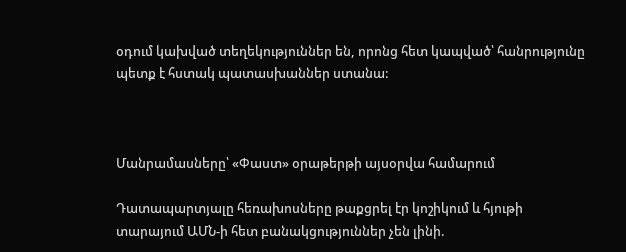օդում կախված տեղեկություններ են, որոնց հետ կապված՝ հանրությունը պետք է հստակ պատասխաններ ստանա:



Մանրամասները՝ «Փաստ» օրաթերթի այսօրվա համարում

Դատապարտյալը հեռախոսները թաքցրել էր կոշիկում և հյութի տարայում ԱՄՆ-ի հետ բանակցություններ չեն լինի.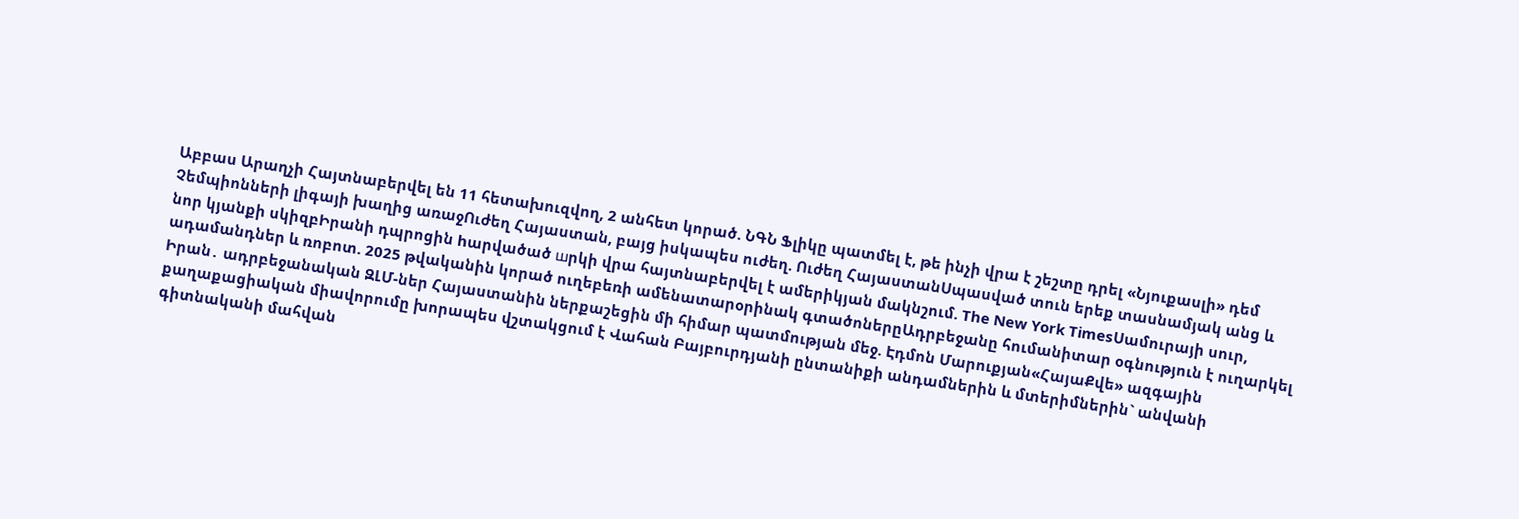Աբբաս Արաղչի Հայտնաբերվել են 11 հետախուզվող, 2 անհետ կորած. ՆԳՆ Ֆլիկը պատմել է, թե ինչի վրա է շեշտը դրել «Նյուքասլի» դեմ Չեմպիոնների լիգայի խաղից առաջՈւժեղ Հայաստան, բայց իսկապես ուժեղ. Ուժեղ ՀայաստանՍպասված տուն երեք տասնամյակ անց և նոր կյանքի սկիզբԻրանի դպրոցին hարվածած шրկի վրա հայտնաբերվել է ամերիկյան մակնշում. The New York TimesՍամուրայի սուր, ադամանդներ և ռոբոտ. 2025 թվականին կորած ուղեբեռի ամենատարօրինակ գտածոներըԱդրբեջանը հումանիտար օգնություն է ուղարկել Իրան․ ադրբեջանական ԶԼՄ-ներ Հայաստանին ներքաշեցին մի հիմար պատմության մեջ. Էդմոն Մարուքյան«ՀայաՔվե» ազգային քաղաքացիական միավորումը խորապես վշտակցում է Վահան Բայբուրդյանի ընտանիքի անդամներին և մտերիմներին` անվանի գիտնականի մահվան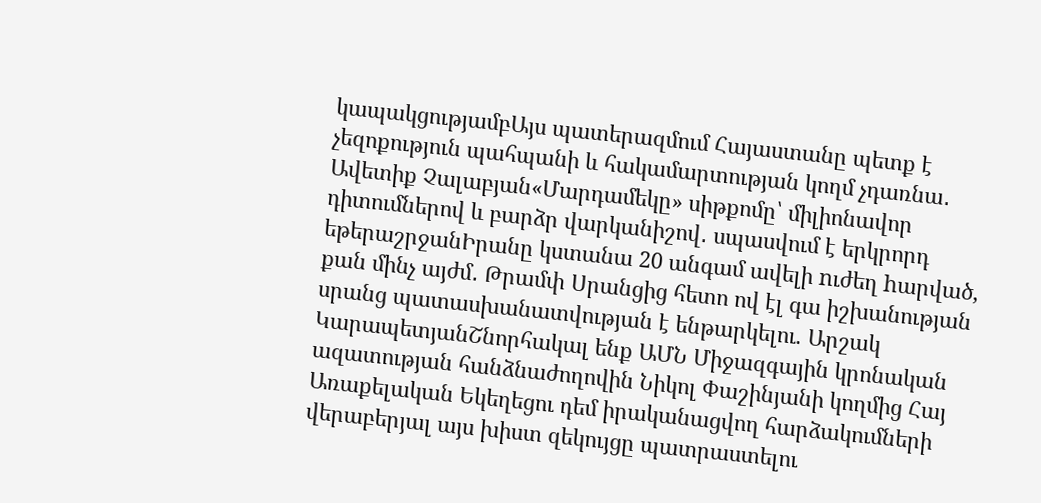կապակցությամբԱյս պատերազմում Հայաստանը պետք է չեզոքություն պահպանի և հակամարտության կողմ չդառնա․ Ավետիք Չալաբյան«Մարդամեկը» սիթքոմը՝ միլիոնավոր դիտումներով և բարձր վարկանիշով․ սպասվում է երկրորդ եթերաշրջանԻրանը կստանա 20 անգամ ավելի nւժեղ hարված, քան մինչ այժմ․ Թրամփ Սրանցից հետո ով էլ գա իշխանության սրանց պատասխանատվության է ենթարկելու. Արշակ ԿարապետյանՇնորհակալ ենք ԱՄՆ Միջազգային կրոնական ազատության հանձնաժողովին Նիկոլ Փաշինյանի կողմից Հայ Առաքելական Եկեղեցու դեմ իրականացվող հարձակումների վերաբերյալ այս խիստ զեկույցը պատրաստելու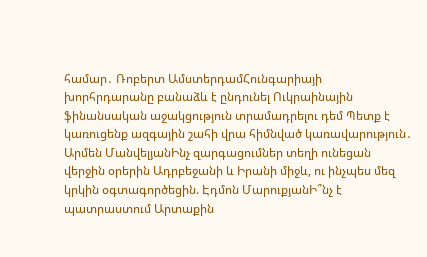համար․ Ռոբերտ ԱմստերդամՀունգարիայի խորհրդարանը բանաձև է ընդունել Ուկրաինային ֆինանսական աջակցություն տրամադրելու դեմ Պետք է կառուցենք ազգային շահի վրա հիմնված կառավարություն․ Արմեն ՄանվելյանԻնչ զարգացումներ տեղի ունեցան վերջին օրերին Ադրբեջանի և Իրանի միջև, ու ինչպես մեզ կրկին օգտագործեցին. Էդմոն ՄարուքյանԻ՞նչ է պատրաստում Արտաքին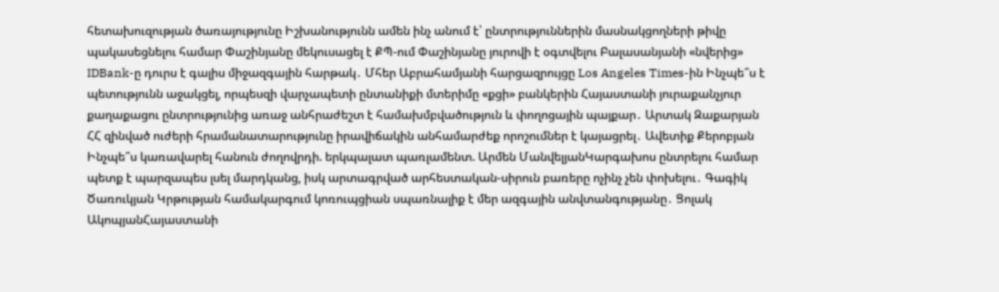հետախուզության ծառայությունը Իշխանությունն ամեն ինչ անում է՝ ընտրություններին մասնակցողների թիվը պակասեցնելու համար Փաշինյանը մեկուսացել է ՔՊ-ում Փաշինյանը յուրովի է օգտվելու Բալասանյանի «նվերից» IDBank-ը դուրս է գալիս միջազգային հարթակ․ Մհեր Աբրահամյանի հարցազրույցը Los Angeles Times-ին Ինչպե՞ս է պետությունն աջակցել, որպեսզի վարչապետի ընտանիքի մտերիմը «քցի» բանկերին Հայաստանի յուրաքանչյուր քաղաքացու ընտրությունից առաջ անհրաժեշտ է համախմբվածություն և փողոցային պայքար․ Արտակ Զաքարյան ՀՀ զինված ուժերի հրամանատարությունը իրավիճակին անհամարժեք որոշումներ է կայացրել․ Ավետիք Քերոբյան Ինչպե՞ս կառավարել հանուն ժողովրդի. երկպալատ պառլամենտ. Արմեն ՄանվելյանԿարգախոս ընտրելու համար պետք է պարզապես լսել մարդկանց, իսկ արտագրված արհեստական-սիրուն բառերը ոչինչ չեն փոխելու․ Գագիկ Ծառուկյան Կրթության համակարգում կոռուպցիան սպառնալիք է մեր ազգային անվտանգությանը․ Ցոլակ ԱկոպյանՀայաստանի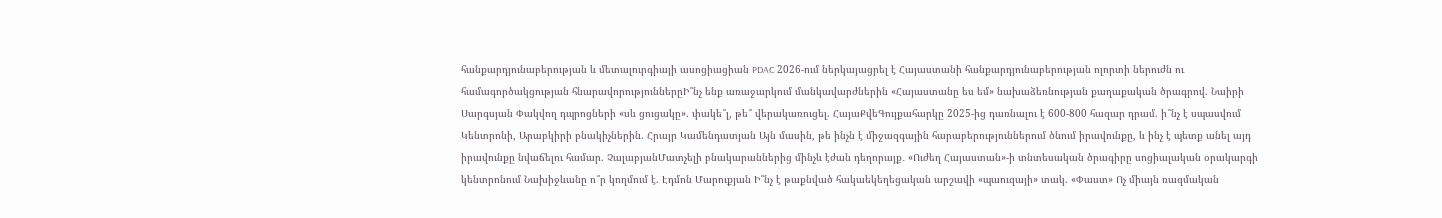հանքարդյունաբերության և մետալուրգիայի ասոցիացիան PDAC 2026-ում ներկայացրել է Հայաստանի հանքարդյունաբերության ոլորտի ներուժն ու համագործակցության հնարավորություններըԻ՞նչ ենք առաջարկում մանկավարժներին «Հայաստանը ես եմ» նախաձեռնության քաղաքական ծրագրով. Նաիրի Սարգսյան Փակվող դպրոցների «սև ցուցակը». փակե՞լ, թե՞ վերակառուցել. ՀայաՔվեԳույքահարկը 2025-ից դառնալու է 600-800 հազար դրամ. ի՞նչ է սպասվում Կենտրոնի, Արաբկիրի բնակիչներին. Հրայր Կամենդատյան Այն մասին, թե ինչն է միջազգային հարաբերություններում ծնում իրավունքը, և ինչ է պետք անել այդ իրավունքը նվաճելու համար. ՉալաբյանՄատչելի բնակարաններից մինչև էժան դեղորայք․ «Ուժեղ Հայաստան»-ի տնտեսական ծրագիրը սոցիալական օրակարգի կենտրոնում Նախիջևանը ո՞ր կողմում է. Էդմոն Մարուքյան Ի՞նչ է թաքնված հակաեկեղեցական արշավի «պաուզայի» տակ. «Փաստ» Ոչ միայն ռազմական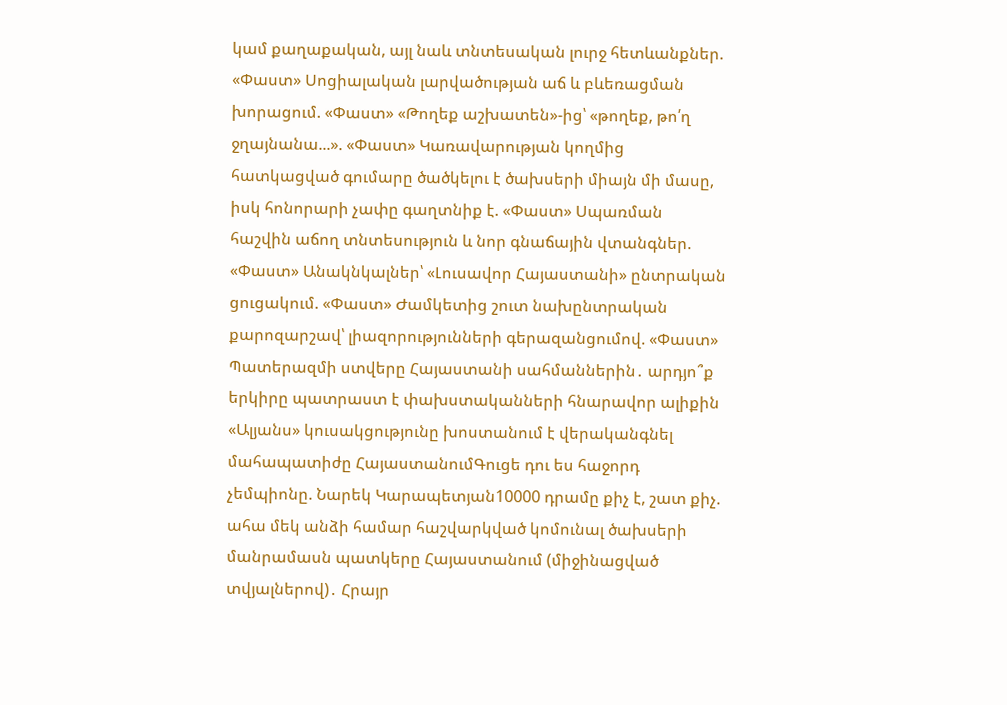կամ քաղաքական, այլ նաև տնտեսական լուրջ հետևանքներ. «Փաստ» Սոցիալական լարվածության աճ և բևեռացման խորացում. «Փաստ» «Թողեք աշխատեն»-ից՝ «թողեք, թո՛ղ ջղայնանա...». «Փաստ» Կառավարության կողմից հատկացված գումարը ծածկելու է ծախսերի միայն մի մասը, իսկ հոնորարի չափը գաղտնիք է. «Փաստ» Սպառման հաշվին աճող տնտեսություն և նոր գնաճային վտանգներ. «Փաստ» Անակնկալներ՝ «Լուսավոր Հայաստանի» ընտրական ցուցակում. «Փաստ» Ժամկետից շուտ նախընտրական քարոզարշավ՝ լիազորությունների գերազանցումով. «Փաստ» Պատերազմի ստվերը Հայաստանի սահմաններին․ արդյո՞ք երկիրը պատրաստ է փախստականների հնարավոր ալիքին «Ալյանս» կուսակցությունը խոստանում է վերականգնել մահապատիժը ՀայաստանումԳուցե դու ես հաջորդ չեմպիոնը. Նարեկ Կարապետյան10000 դրամը քիչ է, շատ քիչ. ահա մեկ անձի համար հաշվարկված կոմունալ ծախսերի մանրամասն պատկերը Հայաստանում (միջինացված տվյալներով)․ Հրայր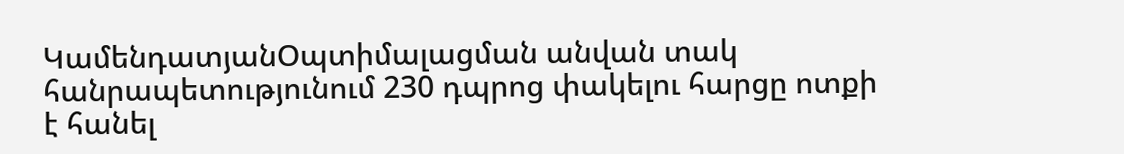ԿամենդատյանՕպտիմալացման անվան տակ հանրապետությունում 230 դպրոց փակելու հարցը ոտքի է հանել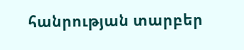հանրության տարբեր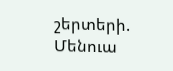շերտերի. Մենուա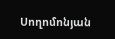Սողոմոնյան